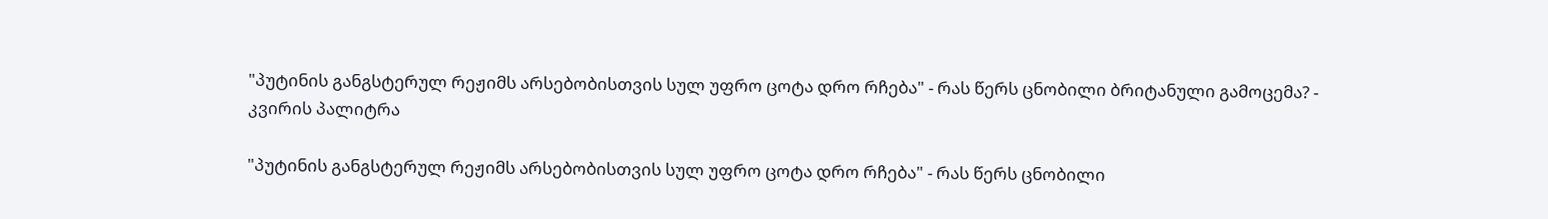"პუტინის განგსტერულ რეჟიმს არსებობისთვის სულ უფრო ცოტა დრო რჩება" - რას წერს ცნობილი ბრიტანული გამოცემა? - კვირის პალიტრა

"პუტინის განგსტერულ რეჟიმს არსებობისთვის სულ უფრო ცოტა დრო რჩება" - რას წერს ცნობილი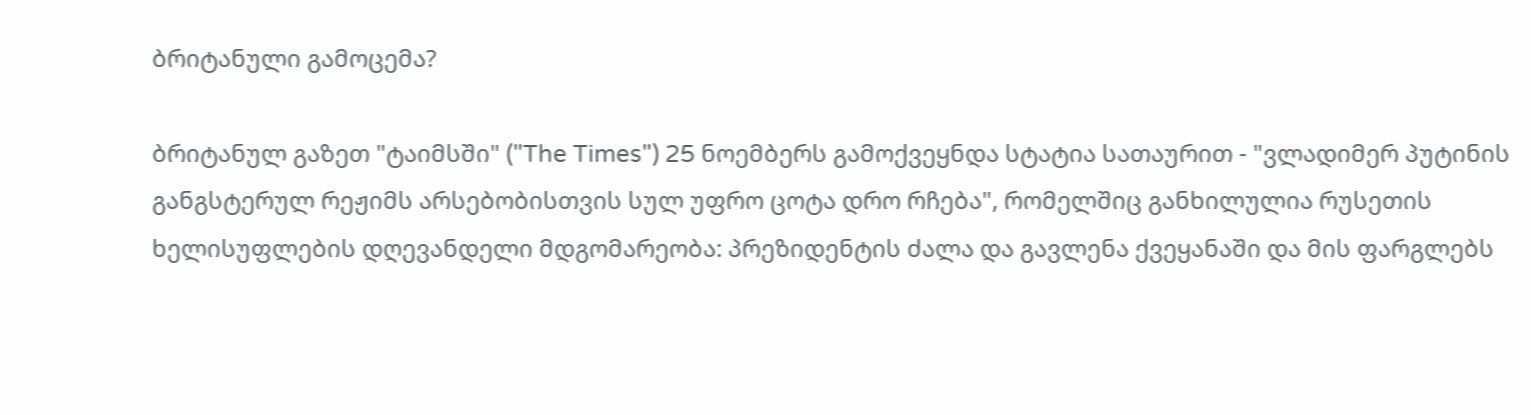ბრიტანული გამოცემა?

ბრიტანულ გაზეთ "ტაიმსში" ("The Times") 25 ნოემბერს გამოქვეყნდა სტატია სათაურით - "ვლადიმერ პუტინის განგსტერულ რეჟიმს არსებობისთვის სულ უფრო ცოტა დრო რჩება", რომელშიც განხილულია რუსეთის ხელისუფლების დღევანდელი მდგომარეობა: პრეზიდენტის ძალა და გავლენა ქვეყანაში და მის ფარგლებს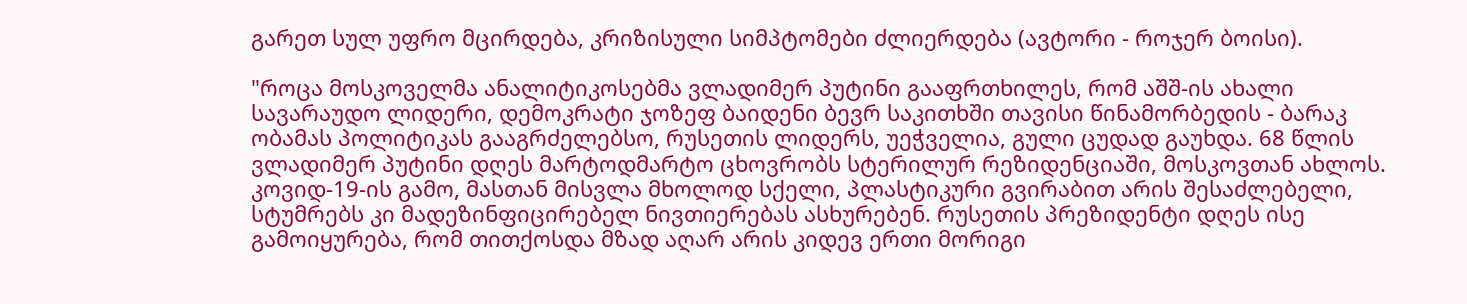გარეთ სულ უფრო მცირდება, კრიზისული სიმპტომები ძლიერდება (ავტორი - როჯერ ბოისი).

"როცა მოსკოველმა ანალიტიკოსებმა ვლადიმერ პუტინი გააფრთხილეს, რომ აშშ-ის ახალი სავარაუდო ლიდერი, დემოკრატი ჯოზეფ ბაიდენი ბევრ საკითხში თავისი წინამორბედის - ბარაკ ობამას პოლიტიკას გააგრძელებსო, რუსეთის ლიდერს, უეჭველია, გული ცუდად გაუხდა. 68 წლის ვლადიმერ პუტინი დღეს მარტოდმარტო ცხოვრობს სტერილურ რეზიდენციაში, მოსკოვთან ახლოს. კოვიდ-19-ის გამო, მასთან მისვლა მხოლოდ სქელი, პლასტიკური გვირაბით არის შესაძლებელი, სტუმრებს კი მადეზინფიცირებელ ნივთიერებას ასხურებენ. რუსეთის პრეზიდენტი დღეს ისე გამოიყურება, რომ თითქოსდა მზად აღარ არის კიდევ ერთი მორიგი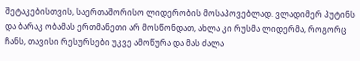შეტაკებისთვის, საერთაშორისო ლიდერობის მოსაპოვებლად. ვლადიმერ პუტინს და ბარაკ ობამას ერთმანეთი არ მოსწონდათ, ახლა კი რუსმა ლიდერმა, როგორც ჩანს, თავისი რესურსები უკვე ამოწურა და მას ძალა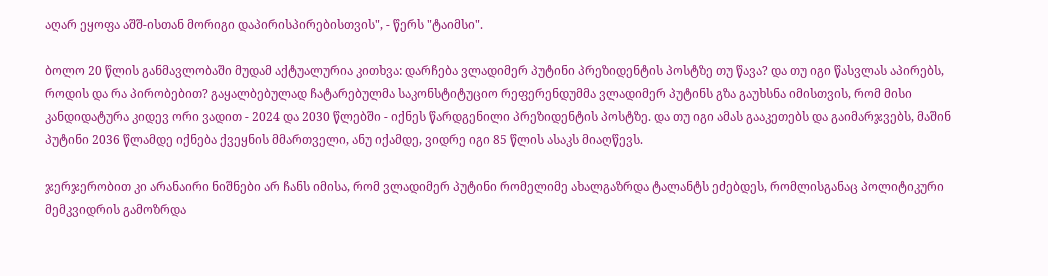აღარ ეყოფა აშშ-ისთან მორიგი დაპირისპირებისთვის", - წერს "ტაიმსი".

ბოლო 20 წლის განმავლობაში მუდამ აქტუალურია კითხვა: დარჩება ვლადიმერ პუტინი პრეზიდენტის პოსტზე თუ წავა? და თუ იგი წასვლას აპირებს, როდის და რა პირობებით? გაყალბებულად ჩატარებულმა საკონსტიტუციო რეფერენდუმმა ვლადიმერ პუტინს გზა გაუხსნა იმისთვის, რომ მისი კანდიდატურა კიდევ ორი ვადით - 2024 და 2030 წლებში - იქნეს წარდგენილი პრეზიდენტის პოსტზე. და თუ იგი ამას გააკეთებს და გაიმარჯვებს, მაშინ პუტინი 2036 წლამდე იქნება ქვეყნის მმართველი, ანუ იქამდე, ვიდრე იგი 85 წლის ასაკს მიაღწევს.

ჯერჯერობით კი არანაირი ნიშნები არ ჩანს იმისა, რომ ვლადიმერ პუტინი რომელიმე ახალგაზრდა ტალანტს ეძებდეს, რომლისგანაც პოლიტიკური მემკვიდრის გამოზრდა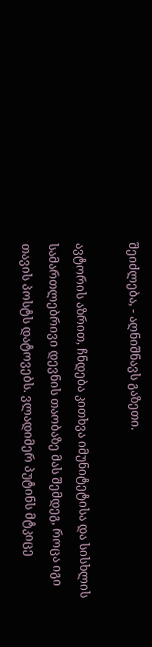შეიძლება, - აღნიშნავს გაზეთი.

ავტორის აზრით, ჩნდება კითხვა იმუნიტეტისა და სისხლის სამართლებრივი დევნის თაობაზე მას შემდეგ, როცა იგი თავის პოსტს დატოვებს. ვლადიმერ პუტინს მტკიცე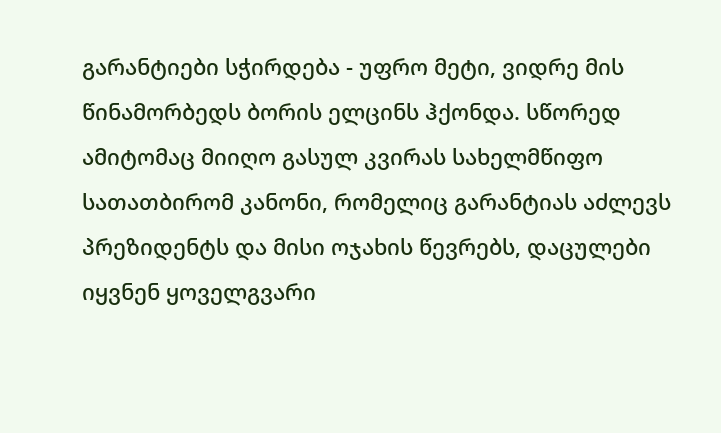გარანტიები სჭირდება - უფრო მეტი, ვიდრე მის წინამორბედს ბორის ელცინს ჰქონდა. სწორედ ამიტომაც მიიღო გასულ კვირას სახელმწიფო სათათბირომ კანონი, რომელიც გარანტიას აძლევს პრეზიდენტს და მისი ოჯახის წევრებს, დაცულები იყვნენ ყოველგვარი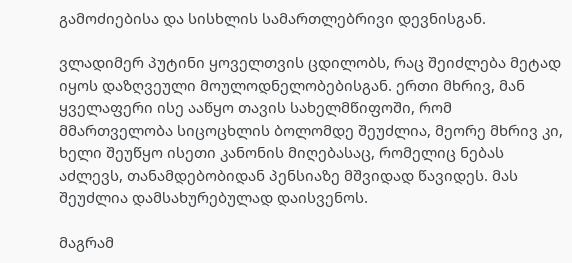გამოძიებისა და სისხლის სამართლებრივი დევნისგან.

ვლადიმერ პუტინი ყოველთვის ცდილობს, რაც შეიძლება მეტად იყოს დაზღვეული მოულოდნელობებისგან. ერთი მხრივ, მან ყველაფერი ისე ააწყო თავის სახელმწიფოში, რომ მმართველობა სიცოცხლის ბოლომდე შეუძლია, მეორე მხრივ კი, ხელი შეუწყო ისეთი კანონის მიღებასაც, რომელიც ნებას აძლევს, თანამდებობიდან პენსიაზე მშვიდად წავიდეს. მას შეუძლია დამსახურებულად დაისვენოს.

მაგრამ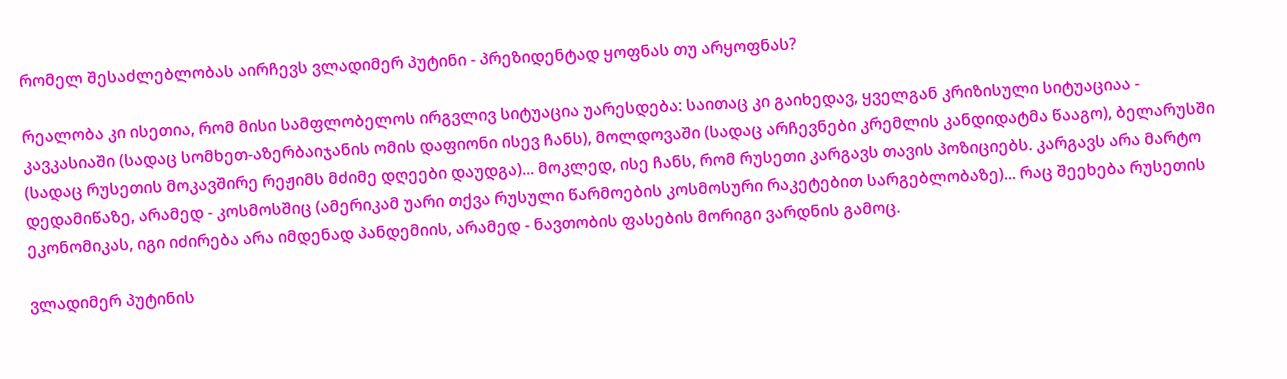რომელ შესაძლებლობას აირჩევს ვლადიმერ პუტინი - პრეზიდენტად ყოფნას თუ არყოფნას?

რეალობა კი ისეთია, რომ მისი სამფლობელოს ირგვლივ სიტუაცია უარესდება: საითაც კი გაიხედავ, ყველგან კრიზისული სიტუაციაა - კავკასიაში (სადაც სომხეთ-აზერბაიჯანის ომის დაფიონი ისევ ჩანს), მოლდოვაში (სადაც არჩევნები კრემლის კანდიდატმა წააგო), ბელარუსში (სადაც რუსეთის მოკავშირე რეჟიმს მძიმე დღეები დაუდგა)... მოკლედ, ისე ჩანს, რომ რუსეთი კარგავს თავის პოზიციებს. კარგავს არა მარტო დედამიწაზე, არამედ - კოსმოსშიც (ამერიკამ უარი თქვა რუსული წარმოების კოსმოსური რაკეტებით სარგებლობაზე)... რაც შეეხება რუსეთის ეკონომიკას, იგი იძირება არა იმდენად პანდემიის, არამედ - ნავთობის ფასების მორიგი ვარდნის გამოც.

ვლადიმერ პუტინის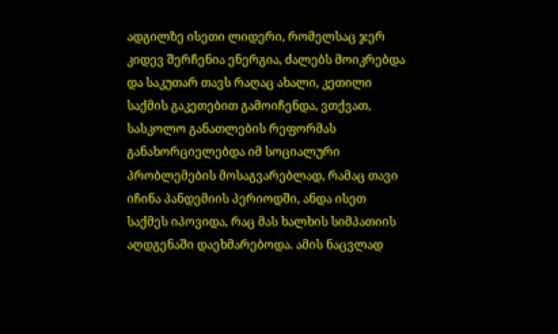ადგილზე ისეთი ლიდერი, რომელსაც ჯერ კიდევ შერჩენია ენერგია, ძალებს მოიკრებდა და საკუთარ თავს რაღაც ახალი, კეთილი საქმის გაკეთებით გამოიჩენდა, ვთქვათ, სასკოლო განათლების რეფორმას განახორციელებდა იმ სოციალური პრობლემების მოსაგვარებლად, რამაც თავი იჩინა პანდემიის პერიოდში, ანდა ისეთ საქმეს იპოვიდა, რაც მას ხალხის სიმპათიის აღდგენაში დაეხმარებოდა. ამის ნაცვლად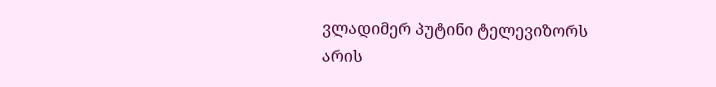ვლადიმერ პუტინი ტელევიზორს არის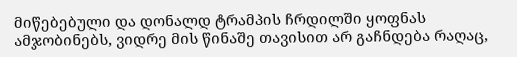მიწებებული და დონალდ ტრამპის ჩრდილში ყოფნას ამჯობინებს, ვიდრე მის წინაშე თავისით არ გაჩნდება რაღაც,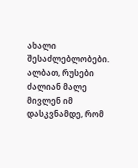ახალი შესაძლებლობები. ალბათ, რუსები ძალიან მალე მივლენ იმ დასკვნამდე, რომ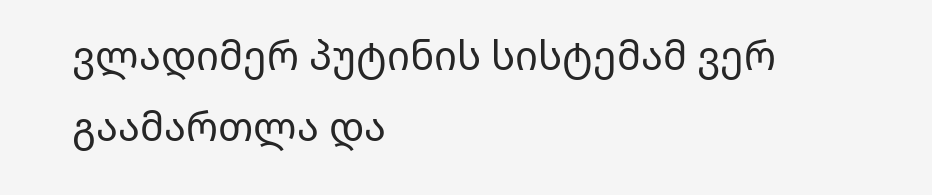ვლადიმერ პუტინის სისტემამ ვერ გაამართლა და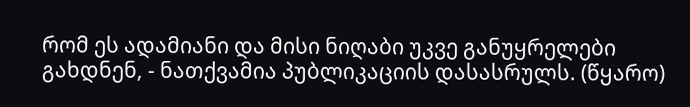რომ ეს ადამიანი და მისი ნიღაბი უკვე განუყრელები გახდნენ, - ნათქვამია პუბლიკაციის დასასრულს. (წყარო)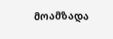მოამზადა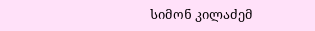სიმონ კილაძემ